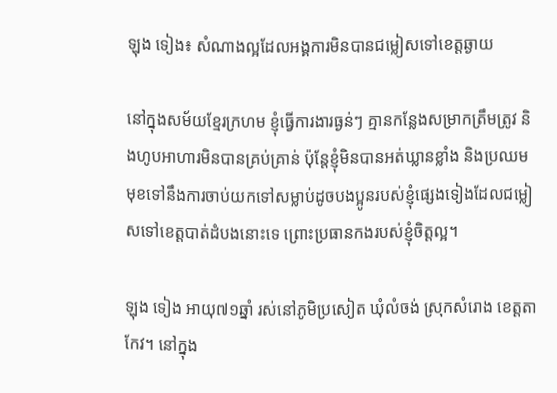ឡុង ទៀង៖ សំណាងល្អដែលអង្គការមិនបានជម្លៀសទៅខេត្តឆ្ងាយ

នៅក្នុងសម័យខ្មែរក្រហម ខ្ញុំធ្វើការងារធ្ងន់ៗ គ្មានកន្លែងសម្រាកត្រឹមត្រូវ និងហូបអាហារមិនបានគ្រប់គ្រាន់ ប៉ុន្តែខ្ញុំមិនបានអត់ឃ្លានខ្លាំង និងប្រឈមមុខទៅនឹងការចាប់យកទៅសម្លាប់ដូចបងប្អូនរបស់ខ្ញុំផ្សេងទៀងដែលជម្លៀសទៅខេត្តបាត់ដំបងនោះទេ ព្រោះប្រធានកងរបស់ខ្ញុំចិត្តល្អ។

ឡុង ទៀង អាយុ៧១ឆ្នាំ រស់នៅភូមិប្រសៀត ឃុំលំចង់ ស្រុកសំរោង ខេត្តតាកែវ។ នៅក្នុង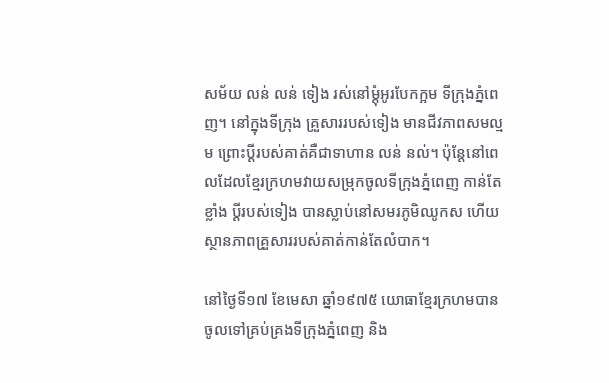សម័យ លន់ លន់ ទៀង រស់នៅម្ដុំអូរបែកក្អម ទីក្រុងភ្នំពេញ។ នៅក្នុងទីក្រុង គ្រួសាររបស់ទៀង មានជីវភាពសមល្មម ព្រោះប្ដីរបស់គាត់គឺជាទាហាន លន់ នល់។ ប៉ុន្តែនៅពេលដែលខ្មែរក្រហមវាយសម្រុកចូលទីក្រុងភ្នំពេញ កាន់តែខ្លាំង ប្ដីរបស់ទៀង បានស្លាប់នៅសមរភូមិឈូកស ហើយស្ថានភាពគ្រួសាររបស់គាត់កាន់តែលំបាក។

នៅថ្ងៃទី១៧ ខែមេសា ឆ្នាំ១៩៧៥ យោធាខ្មែរក្រហមបានចូលទៅគ្រប់គ្រងទីក្រុងភ្នំពេញ និង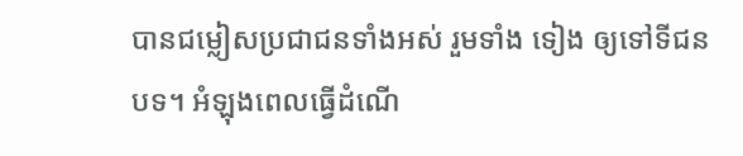បានជម្លៀសប្រជាជនទាំងអស់ រួមទាំង ទៀង ឲ្យទៅទីជនបទ។ អំឡុងពេលធ្វើដំណើ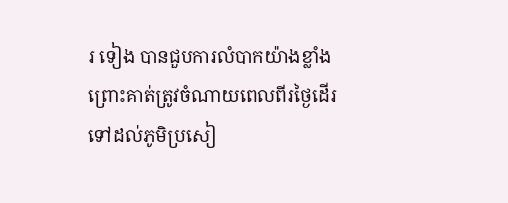រ ទៀង បានជួបការលំបាកយ៉ាងខ្លាំង ព្រោះគាត់ត្រូវចំណាយពេលពីរថ្ងៃដើរទៅដល់ភូមិប្រសៀ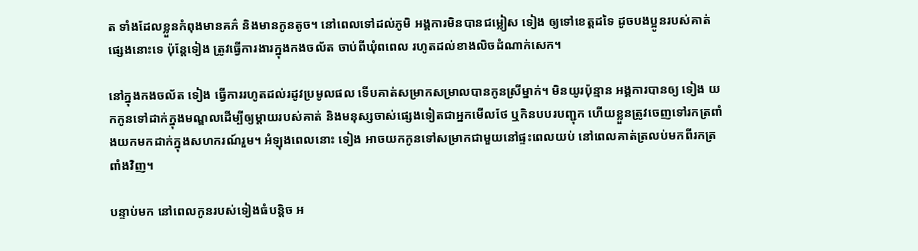ត ទាំងដែលខ្លួនកំពុងមានគភ៌ និងមានកូនតូច។ នៅពេលទៅដល់ភូមិ អង្គការមិនបានជម្លៀស ទៀង ឲ្យទៅខេត្តដទៃ ដូចបងប្អូនរបស់គាត់ផ្សេងនោះទេ ប៉ុន្តែទៀង ត្រូវធ្វើការងារក្នុងកងចល័ត ចាប់ពីឃុំពពេល រហូតដល់ខាងលិចដំណាក់សេក។

នៅក្នុងកងចល័ត ទៀង ធ្វើការរហូតដល់រដូវប្រមូលផល ទើបគាត់សម្រាកសម្រាលបានកូនស្រីម្នាក់។ មិនយូរប៉ុន្មាន អង្គការបានឲ្យ ទៀង យកកូនទៅដាក់ក្នុងមណ្ឌលដើម្បីឲ្យម្ដាយរបស់គាត់ និងមនុស្សចាស់ផ្សេងទៀតជាអ្នកមើលថែ ឬកិនបបរបញ្ជុក ហើយខ្លួនត្រូវចេញទៅរកត្រពាំងយកមកដាក់ក្នុងសហករណ៍រួម។ អំឡុងពេលនោះ ទៀង អាចយកកូនទៅសម្រាកជាមួយនៅផ្ទះពេលយប់ នៅពេលគាត់ត្រលប់មកពីរកត្រពាំងវិញ។

បន្ទាប់មក នៅពេលកូនរបស់ទៀងធំបន្តិច អ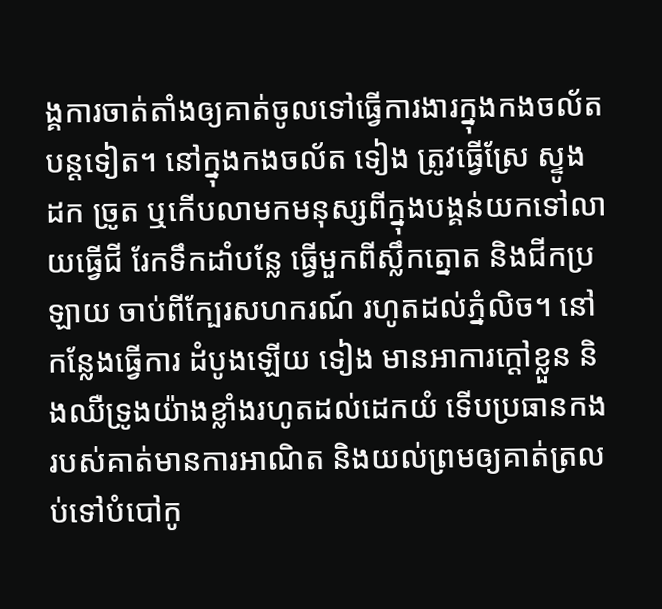ង្គការចាត់តាំងឲ្យគាត់ចូលទៅធ្វើការងារក្នុងកងចល័តបន្តទៀត។ នៅក្នុងកងចល័ត ទៀង ត្រូវធ្វើស្រែ ស្ទូង ដក ច្រូត ឬកើបលាមកមនុស្សពីក្នុងបង្គន់យកទៅលាយធ្វើជី រែកទឹកដាំបន្លែ ធ្វើមួកពីស្លឹកត្នោត និងជីកប្រឡាយ ចាប់ពីក្បែរសហករណ៍ រហូតដល់ភ្នំលិច។ នៅកន្លែងធ្វើការ ដំបូងឡើយ ទៀង មានអាការក្ដៅខ្លួន និងឈឺទ្រូងយ៉ាងខ្លាំងរហូតដល់ដេកយំ ទើបប្រធានកងរបស់គាត់មានការអាណិត និងយល់ព្រមឲ្យគាត់ត្រលប់ទៅបំបៅកូ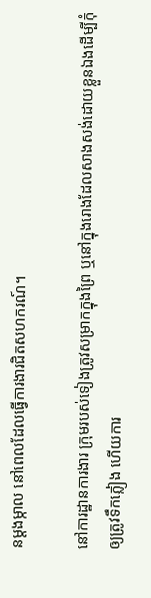នម្ដងម្កាល នៅពេលដែលធ្វើការងារជិតសហករណ៍។

នៅការដ្ឋានការងារ ក្រុមរបស់ទៀងត្រូវសម្រាកក្នុងព្រៃ ឬនៅក្នុងរោងដែលសាងសង់ដោយខ្លួនឯងដើម្បីកុំឲ្យត្រូវទឹកភ្លៀង ហើយការ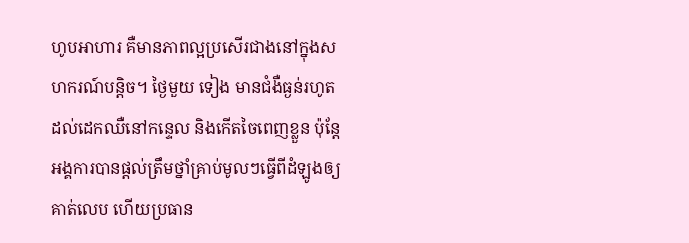ហូបអាហារ គឺមានភាពល្អប្រសើរជាងនៅក្នុងសហករណ៍បន្តិច។ ថ្ងៃមួយ ទៀង មានជំងឺធ្ងន់រហូតដល់ដេកឈឺនៅកន្ទេល និងកើតចៃពេញខ្លួន ប៉ុន្តែអង្គការបានផ្ដល់ត្រឹមថ្នាំគ្រាប់មូលៗធ្វើពីដំឡូងឲ្យគាត់លេប ហើយប្រធាន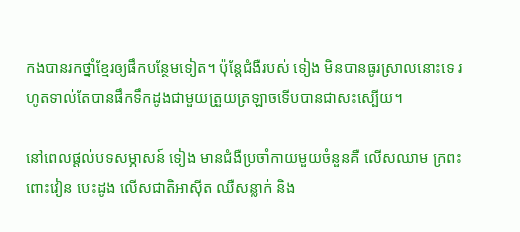កងបានរកថ្នាំខ្មែរឲ្យផឹកបន្ថែមទៀត។ ប៉ុន្តែជំងឺរបស់ ទៀង មិនបានធូរស្រាលនោះទេ រហូតទាល់តែបានផឹកទឹកដូងជាមួយត្រួយត្រឡាចទើបបានជាសះស្បើយ។

នៅពេលផ្ដល់បទសម្ភាសន៍ ទៀង មានជំងឺប្រចាំកាយមួយចំនួនគឺ លើសឈាម ក្រពះពោះវៀន បេះដូង លើសជាតិអាស៊ីត ឈឺសន្លាក់ និង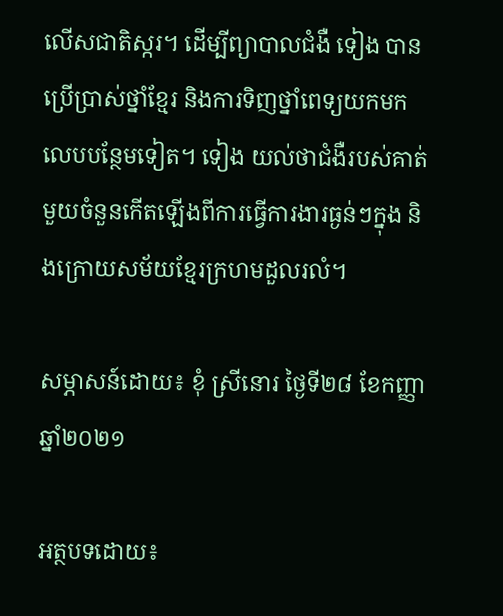លើសជាតិស្ករ។ ដើម្បីព្យាបាលជំងឺ ទៀង បានប្រើប្រាស់ថ្នាំខ្មែរ និងការទិញថ្នាំពេទ្យយកមកលេបបន្ថែមទៀត។ ទៀង យល់ថាជំងឺរបស់គាត់មួយចំនួនកើតឡើងពីការធ្វើការងារធ្ងន់ៗក្នុង និងក្រោយសម័យខ្មែរក្រហមដួលរលំ។

សម្ភាសន៍ដោយ៖ ខុំ ស្រីនោរ ថ្ងៃទី២៨ ខែកញ្ញា ឆ្នាំ២០២១

អត្ថបទដោយ៖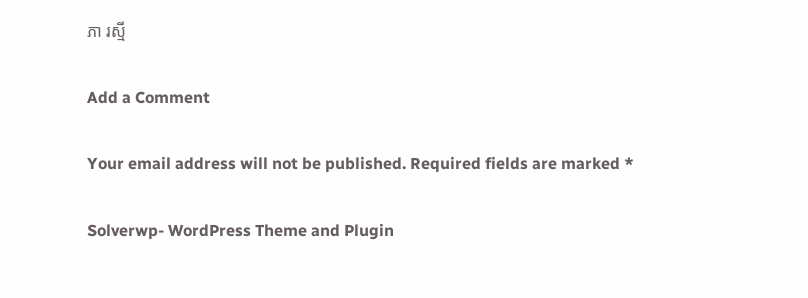ភា រស្មី

Add a Comment

Your email address will not be published. Required fields are marked *

Solverwp- WordPress Theme and Plugin